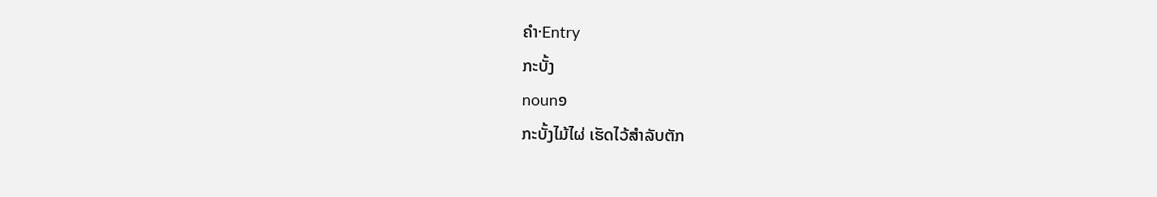ຄຳ·Entry
ກະບັ້ງ
noun໑
ກະບັ້ງໄມ້ໄຜ່ ເຮັດໄວ້ສຳລັບຕັກ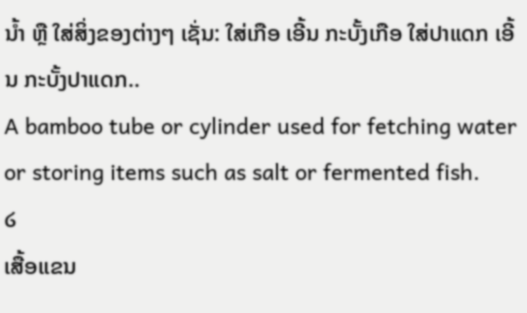ນໍ້າ ຫຼື ໃສ່ສິ່ງຂອງຕ່າງໆ ເຊັ່ນ: ໃສ່ເກືອ ເອີ້ນ ກະບັ້ງເກືອ ໃສ່ປາແດກ ເອີ້ນ ກະບັ້ງປາແດກ..
A bamboo tube or cylinder used for fetching water or storing items such as salt or fermented fish.
໒
ເສື້ອແຂນ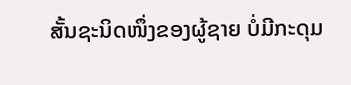ສັ້ນຊະນິດໜຶ່ງຂອງຜູ້ຊາຍ ບໍ່ມີກະດຸມ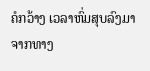ຄໍກວ້າງ ເວລາຫົ່ມສຸບລົງມາຈາກທາງ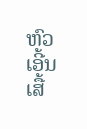ຫົວ ເອີ້ນ ເສື້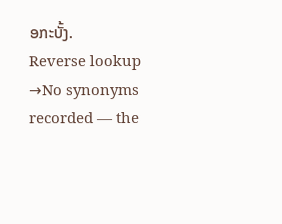ອກະບັ້ງ.
Reverse lookup →No synonyms recorded — the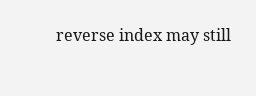reverse index may still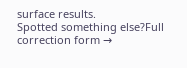surface results.
Spotted something else?Full correction form →